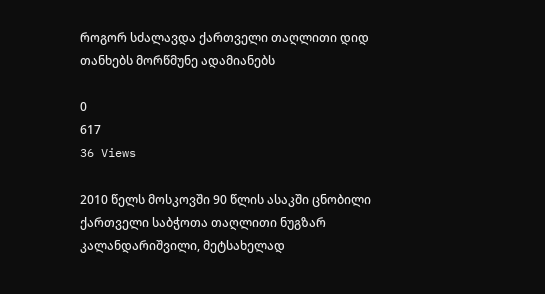როგორ სძალავდა ქართველი თაღლითი დიდ თანხებს მორწმუნე ადამიანებს

0
617
36 Views

2010 წელს მოსკოვში 90 წლის ასაკში ცნობილი ქართველი საბჭოთა თაღლითი ნუგზარ კალანდარიშვილი, მეტსახელად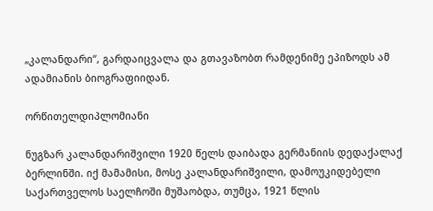„კალანდარი“, გარდაიცვალა და გთავაზობთ რამდენიმე ეპიზოდს ამ ადამიანის ბიოგრაფიიდან.

ორწითელდიპლომიანი

ნუგზარ კალანდარიშვილი 1920 წელს დაიბადა გერმანიის დედაქალაქ ბერლინში. იქ მამამისი, მოსე კალანდარიშვილი, დამოუკიდებელი საქართველოს საელჩოში მუშაობდა, თუმცა, 1921 წლის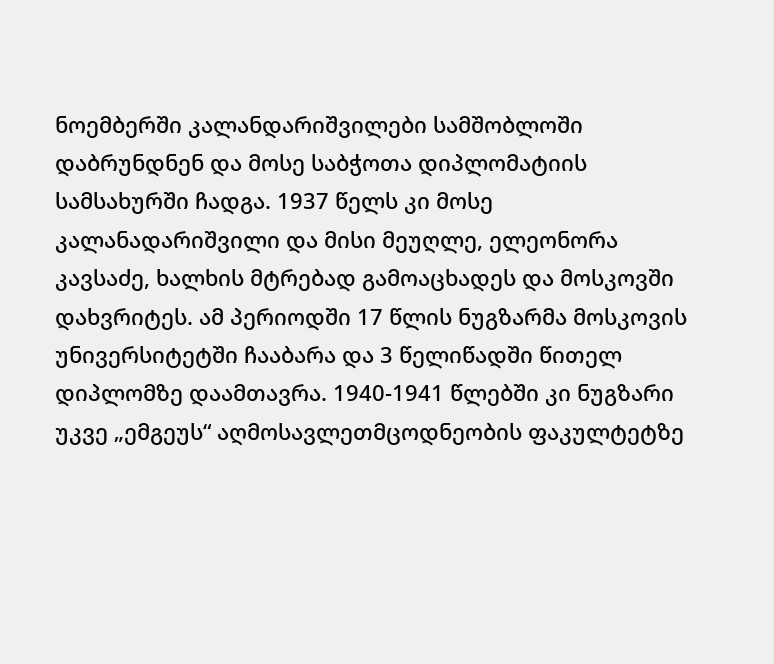ნოემბერში კალანდარიშვილები სამშობლოში დაბრუნდნენ და მოსე საბჭოთა დიპლომატიის სამსახურში ჩადგა. 1937 წელს კი მოსე კალანადარიშვილი და მისი მეუღლე, ელეონორა კავსაძე, ხალხის მტრებად გამოაცხადეს და მოსკოვში დახვრიტეს. ამ პერიოდში 17 წლის ნუგზარმა მოსკოვის უნივერსიტეტში ჩააბარა და 3 წელიწადში წითელ დიპლომზე დაამთავრა. 1940-1941 წლებში კი ნუგზარი უკვე „ემგეუს“ აღმოსავლეთმცოდნეობის ფაკულტეტზე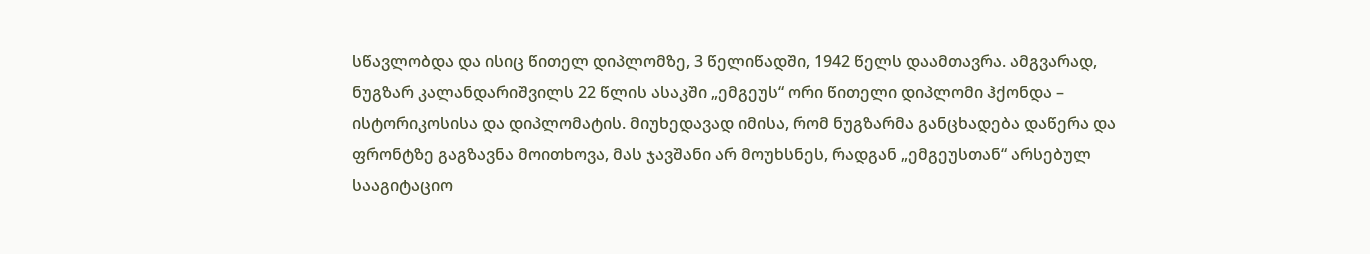სწავლობდა და ისიც წითელ დიპლომზე, 3 წელიწადში, 1942 წელს დაამთავრა. ამგვარად, ნუგზარ კალანდარიშვილს 22 წლის ასაკში „ემგეუს“ ორი წითელი დიპლომი ჰქონდა – ისტორიკოსისა და დიპლომატის. მიუხედავად იმისა, რომ ნუგზარმა განცხადება დაწერა და ფრონტზე გაგზავნა მოითხოვა, მას ჯავშანი არ მოუხსნეს, რადგან „ემგეუსთან“ არსებულ სააგიტაციო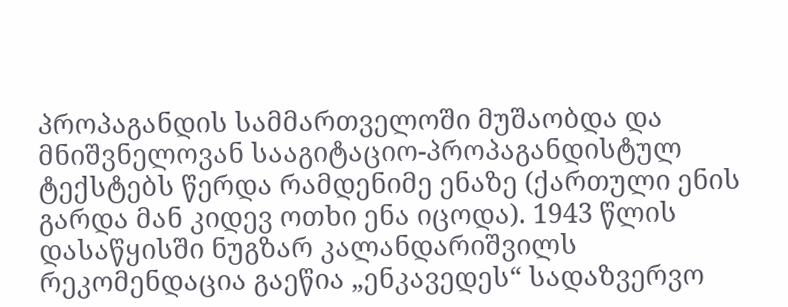პროპაგანდის სამმართველოში მუშაობდა და მნიშვნელოვან სააგიტაციო-პროპაგანდისტულ ტექსტებს წერდა რამდენიმე ენაზე (ქართული ენის გარდა მან კიდევ ოთხი ენა იცოდა). 1943 წლის დასაწყისში ნუგზარ კალანდარიშვილს რეკომენდაცია გაეწია „ენკავედეს“ სადაზვერვო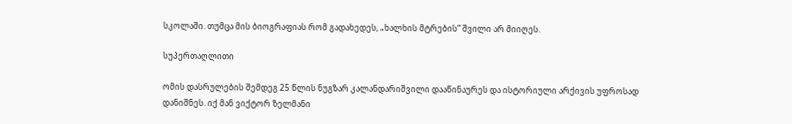სკოლაში. თუმცა მის ბიოგრაფიას რომ გადახედეს, „ხალხის მტრების“ შვილი არ მიიღეს.

სუპერთაღლითი

ომის დასრულების შემდეგ 25 წლის ნუგზარ კალანდარიშვილი დააწინაურეს და ისტორიული არქივის უფროსად დანიშნეს. იქ მან ვიქტორ ზელმანი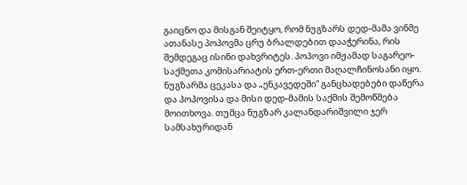გაიცნო და მისგან შეიტყო, რომ ნუგზარს დედ-მამა ვინმე ათანასე პოპოვმა ცრუ ბრალდებით დააჭერინა, რის შემდეგაც ისინი დახვრიტეს. პოპოვი იმჟამად საგარეო-საქმეთა კომისარიატის ერთ-ერთი მაღალჩინოსანი იყო. ნუგზარმა ცეკასა და „ენკავედეში“ განცხადებები დაწერა და პოპოვისა და მისი დედ-მამის საქმის შემოწმება მოითხოვა. თუმცა ნუგზარ კალანდარიშვილი ჯერ სამსახურიდან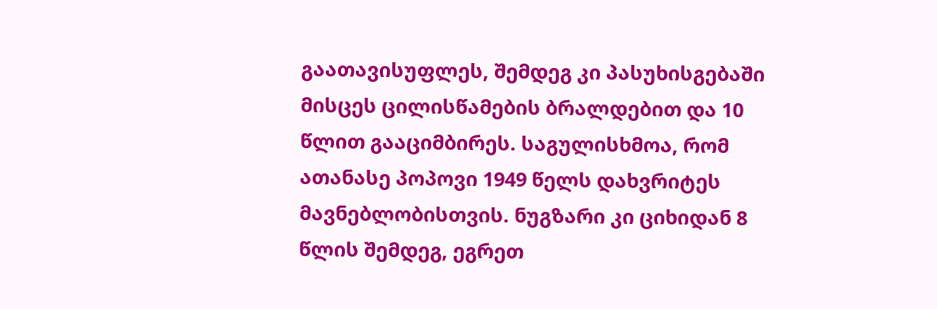გაათავისუფლეს, შემდეგ კი პასუხისგებაში მისცეს ცილისწამების ბრალდებით და 10 წლით გააციმბირეს. საგულისხმოა, რომ ათანასე პოპოვი 1949 წელს დახვრიტეს მავნებლობისთვის. ნუგზარი კი ციხიდან 8 წლის შემდეგ, ეგრეთ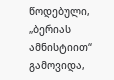წოდებული, „ბერიას ამნისტიით“ გამოვიდა,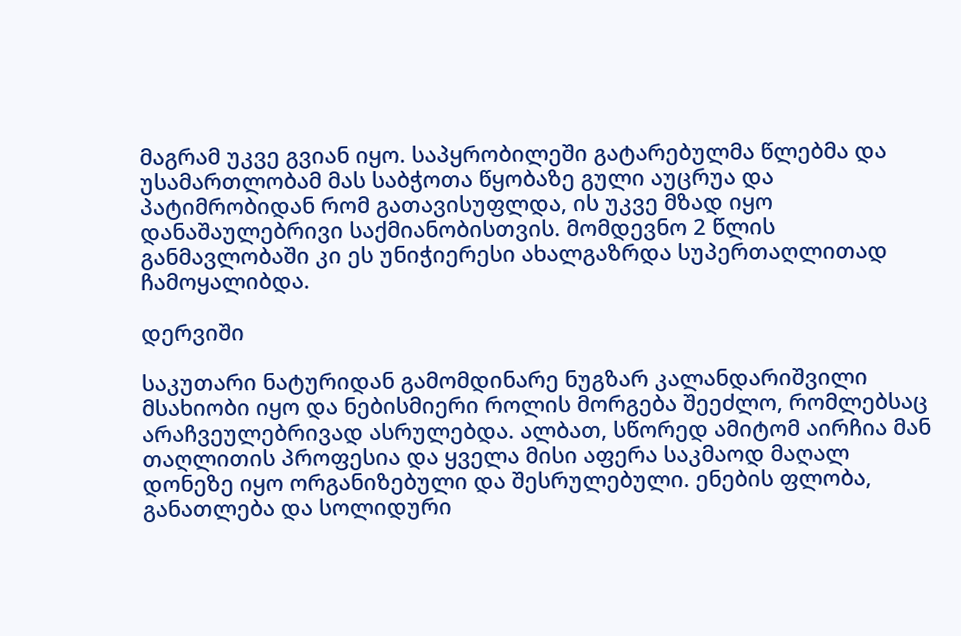მაგრამ უკვე გვიან იყო. საპყრობილეში გატარებულმა წლებმა და უსამართლობამ მას საბჭოთა წყობაზე გული აუცრუა და პატიმრობიდან რომ გათავისუფლდა, ის უკვე მზად იყო დანაშაულებრივი საქმიანობისთვის. მომდევნო 2 წლის განმავლობაში კი ეს უნიჭიერესი ახალგაზრდა სუპერთაღლითად ჩამოყალიბდა.

დერვიში

საკუთარი ნატურიდან გამომდინარე ნუგზარ კალანდარიშვილი მსახიობი იყო და ნებისმიერი როლის მორგება შეეძლო, რომლებსაც არაჩვეულებრივად ასრულებდა. ალბათ, სწორედ ამიტომ აირჩია მან თაღლითის პროფესია და ყველა მისი აფერა საკმაოდ მაღალ დონეზე იყო ორგანიზებული და შესრულებული. ენების ფლობა, განათლება და სოლიდური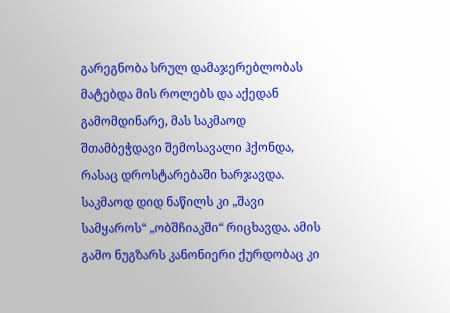გარეგნობა სრულ დამაჯერებლობას მატებდა მის როლებს და აქედან გამომდინარე, მას საკმაოდ შთამბეჭდავი შემოსავალი ჰქონდა, რასაც დროსტარებაში ხარჯავდა. საკმაოდ დიდ ნაწილს კი „შავი სამყაროს“ „ობშჩიაკში“ რიცხავდა. ამის გამო ნუგზარს კანონიერი ქურდობაც კი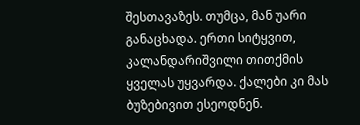შესთავაზეს. თუმცა, მან უარი განაცხადა. ერთი სიტყვით, კალანდარიშვილი თითქმის ყველას უყვარდა. ქალები კი მას ბუზებივით ესეოდნენ.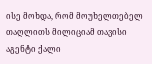ისე მოხდა, რომ მოუხელთებელ თაღლითს მილიციამ თავისი აგენტი ქალი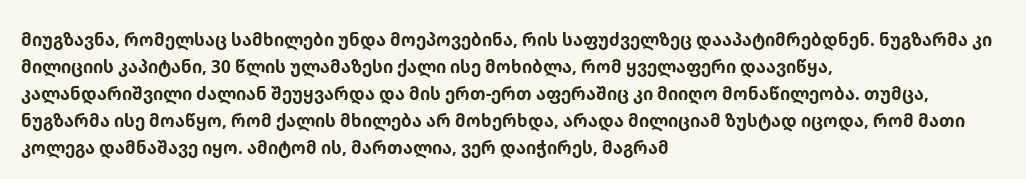მიუგზავნა, რომელსაც სამხილები უნდა მოეპოვებინა, რის საფუძველზეც დააპატიმრებდნენ. ნუგზარმა კი მილიციის კაპიტანი, 30 წლის ულამაზესი ქალი ისე მოხიბლა, რომ ყველაფერი დაავიწყა, კალანდარიშვილი ძალიან შეუყვარდა და მის ერთ-ერთ აფერაშიც კი მიიღო მონაწილეობა. თუმცა, ნუგზარმა ისე მოაწყო, რომ ქალის მხილება არ მოხერხდა, არადა მილიციამ ზუსტად იცოდა, რომ მათი კოლეგა დამნაშავე იყო. ამიტომ ის, მართალია, ვერ დაიჭირეს, მაგრამ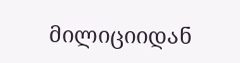მილიციიდან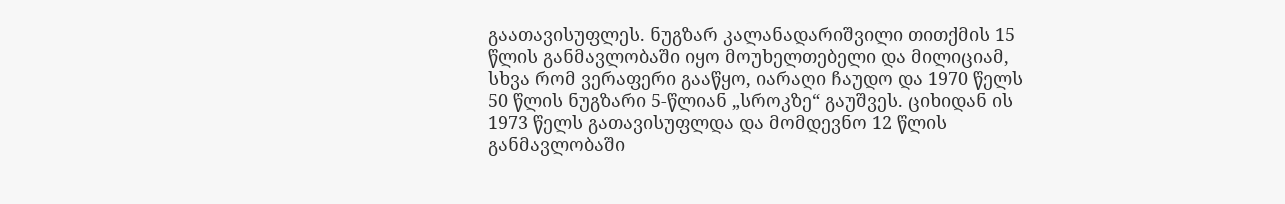გაათავისუფლეს. ნუგზარ კალანადარიშვილი თითქმის 15 წლის განმავლობაში იყო მოუხელთებელი და მილიციამ, სხვა რომ ვერაფერი გააწყო, იარაღი ჩაუდო და 1970 წელს 50 წლის ნუგზარი 5-წლიან „სროკზე“ გაუშვეს. ციხიდან ის 1973 წელს გათავისუფლდა და მომდევნო 12 წლის განმავლობაში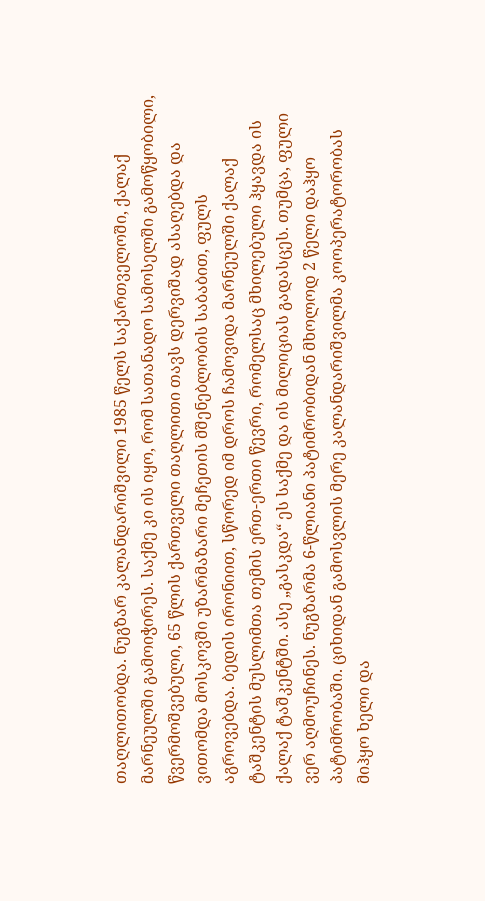თაღლითობდა. ნუგზარ კალანდარიშვილი 1985 წელს საქართველოში, ქალაქ მარნეულში გამოიჭირეს. საქმე კი ის იყო, რომ სათანადო სამოსელში გამოწყობილი, წვერმოშვებული, 65 წლის ქართველი თაღლითი თავს დერვიშად ასაღებდა და ვითომდა მოსკოვში უზარმაზარი მეჩეთის მშენებლობის საბაბით, ფულს აგროვებდა. ბედის ირონიით, სწორედ იმ დროს ჩამოვიდა მარნეულში ქალაქ ტაშკენტის მუსლიმთა თემის ერთ-ერთი წევრი, რომელსაც მხილებული ჰყავდა ის ქალაქ ტაშკენტში. ასე „გასკდა“ ეს საქმე და ის მილიციას გადასცეს. თუმცა, ფული ვერ აღმოუჩინეს. ნუგზარმა 6-წლიანი პატიმრობიდან მხოლოდ 2 წელი დაჰყო პატიმრობაში. ციხიდან გამოსვლის მერე კალანდარიშვილმა კოოპერატორობას მიჰყო ხელი და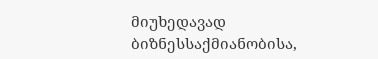მიუხედავად ბიზნესსაქმიანობისა,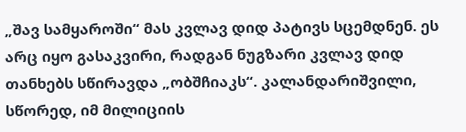„შავ სამყაროში“ მას კვლავ დიდ პატივს სცემდნენ. ეს არც იყო გასაკვირი, რადგან ნუგზარი კვლავ დიდ თანხებს სწირავდა „ობშჩიაკს“. კალანდარიშვილი, სწორედ, იმ მილიციის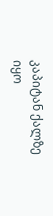კაპიტან ქალზე იყო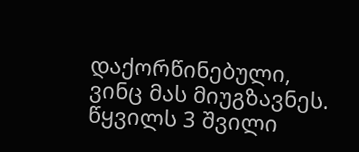დაქორწინებული, ვინც მას მიუგზავნეს. წყვილს 3 შვილი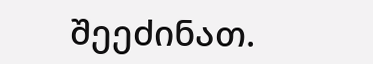შეეძინათ.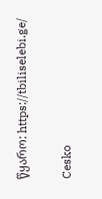წყარო: https://tbiliselebi.ge/

Cesko